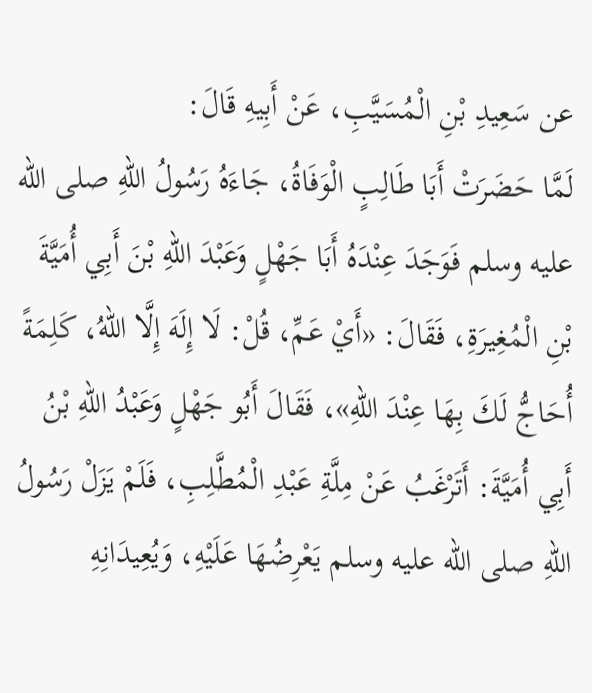عن سَعِيدِ بْنِ الْمُسَيَّبِ، عَنْ أَبِيهِ قَالَ:
لَمَّا حَضَرَتْ أَبَا طَالِبٍ الْوَفَاةُ، جَاءَهُ رَسُولُ اللهِ صلى الله عليه وسلم فَوَجَدَ عِنْدَهُ أَبَا جَهْلٍ وَعَبْدَ اللهِ بْنَ أَبِي أُمَيَّةَ بْنِ الْمُغِيرَةِ، فَقَالَ: «أَيْ عَمِّ، قُلْ: لَا إِلَهَ إِلَّا اللهُ، كَلِمَةً أُحَاجُّ لَكَ بِهَا عِنْدَ اللهِ»، فَقَالَ أَبُو جَهْلٍ وَعَبْدُ اللهِ بْنُ أَبِي أُمَيَّةَ: أَتَرْغَبُ عَنْ مِلَّةِ عَبْدِ الْمُطَّلِبِ، فَلَمْ يَزَلْ رَسُولُ اللهِ صلى الله عليه وسلم يَعْرِضُهَا عَلَيْهِ، وَيُعِيدَانِهِ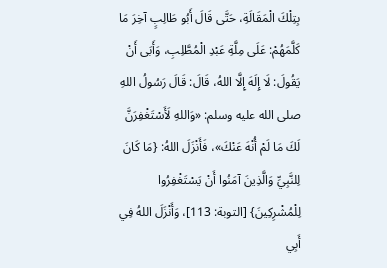بِتِلْكَ الْمَقَالَةِ، حَتَّى قَالَ أَبُو طَالِبٍ آخِرَ مَا كَلَّمَهُمْ: عَلَى مِلَّةِ عَبْدِ الْمُطَّلِبِ، وَأَبَى أَنْ يَقُولَ: لَا إِلَهَ إِلَّا اللهُ، قَالَ: قَالَ رَسُولُ اللهِ صلى الله عليه وسلم: «وَاللهِ لَأَسْتَغْفِرَنَّ لَكَ مَا لَمْ أُنْهَ عَنْكَ»، فَأَنْزَلَ اللهُ: {مَا كَانَ لِلنَّبِيِّ وَالَّذِينَ آمَنُوا أَنْ يَسْتَغْفِرُوا لِلْمُشْرِكِينَ} [التوبة: 113]، وَأَنْزَلَ اللهُ فِي أَبِي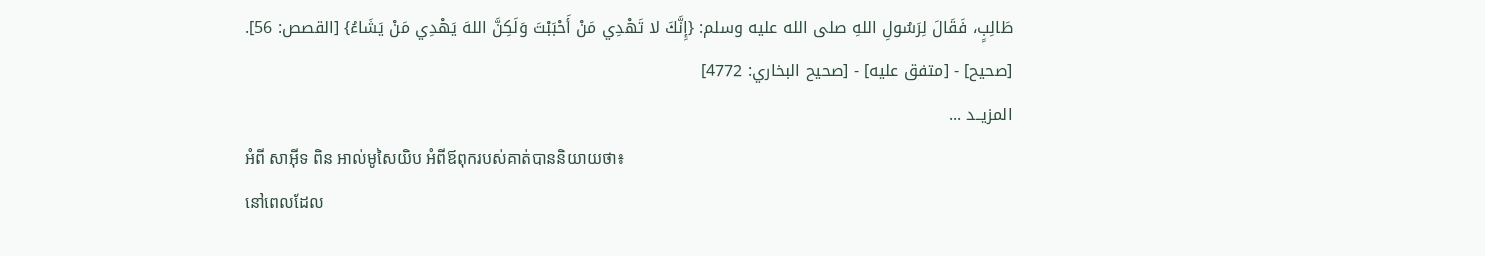طَالِبٍ، فَقَالَ لِرَسُولِ اللهِ صلى الله عليه وسلم: {إِنَّكَ لا تَهْدِي مَنْ أَحْبَبْتَ وَلَكِنَّ اللهَ يَهْدِي مَنْ يَشَاءُ} [القصص: 56].
[صحيح] - [متفق عليه] - [صحيح البخاري: 4772]
المزيــد ...
អំពី សាអ៊ីទ ពិន អាល់មូសៃយិប អំពីឪពុករបស់គាត់បាននិយាយថា៖
នៅពេលដែល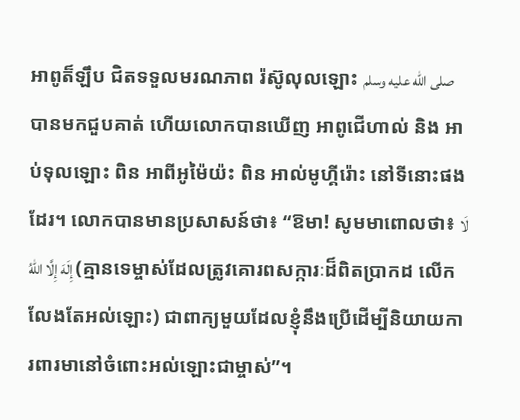អាពូត៏ឡឹប ជិតទទួលមរណភាព រ៉ស៊ូលុលឡោះ صلى الله عليه وسلم បានមកជួបគាត់ ហើយលោកបានឃើញ អាពូជើហាល់ និង អាប់ទុលឡោះ ពិន អាពីអូម៉ៃយ៉ះ ពិន អាល់មូហ្គីរ៉ោះ នៅទីនោះផងដែរ។ លោកបានមានប្រសាសន៍ថា៖ “ឱមា! សូមមាពោលថា៖ لَا إِلَهَ إِلَّا اللهُ (គ្មានទេម្ចាស់ដែលត្រូវគោរពសក្ការៈដ៏ពិតប្រាកដ លើកលែងតែអល់ឡោះ) ជាពាក្យមួយដែលខ្ញុំនឹងប្រើដើម្បីនិយាយការពារមានៅចំពោះអល់ឡោះជាម្ចាស់”។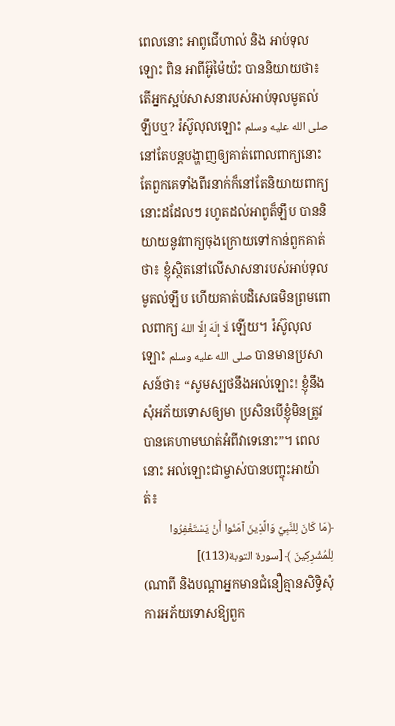ពេលនោះ អាពូជើហាល់ និង អាប់ទុលឡោះ ពិន អាពីអ៊ូម៉ៃយ៉ះ បាននិយាយថា៖ តើអ្នកស្អប់សាសនារបស់អាប់ទុលមូតល់ឡឹបឬ? រ៉ស៊ូលុលឡោះ صلى الله عليه وسلم នៅតែបន្តបង្ហាញឲ្យគាត់ពោលពាក្យនោះ តែពួកគេទាំងពីរនាក់ក៏នៅតែនិយាយពាក្យនោះដដែលៗ រហូតដល់អាពូត៏ឡឹប បាននិយាយនូវពាក្យចុងក្រោយទៅកាន់ពួកគាត់ថា៖ ខ្ញុំស្ថិតនៅលើសាសនារបស់អាប់ទុលមូតល់ឡឹប ហើយគាត់បដិសេធមិនព្រមពោលពាក្យ لَا إِلَهَ إِلَّا اللهُ ឡើយ។ រ៉ស៊ូលុលឡោះ صلى الله عليه وسلم បានមានប្រសាសន៍ថា៖ “សូមស្បថនឹងអល់ឡោះ! ខ្ញុំនឹងសុំអភ័យទោសឲ្យមា ប្រសិនបើខ្ញុំមិនត្រូវបានគេហាមឃាត់អំពីវាទេនោះ”។ ពេលនោះ អល់ឡោះជាម្ចាស់បានបញ្ចុះអាយ៉ាត់៖
﴿مَا كَانَ لِلنَّبِيِّ وَالَّذِينَ آمَنُوا أَنْ يَسْتَغْفِرُوا لِلْمُشْرِكِينَ ﴾ [سورة التوبة(113)]
(ណាពី និងបណ្ដាអ្នកមានជំនឿគ្មានសិទ្ធិសុំការអភ័យទោសឱ្យពួក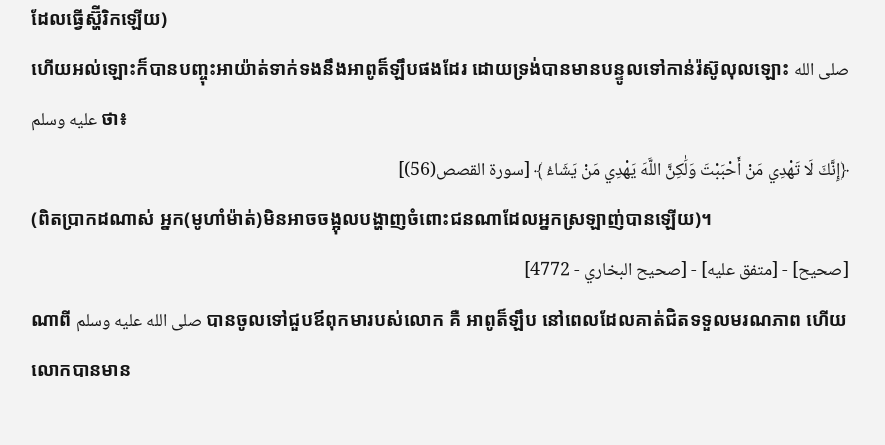ដែលធ្វើស្ហ៊ីរិកឡើយ)
ហើយអល់ឡោះក៏បានបញ្ចុះអាយ៉ាត់ទាក់ទងនឹងអាពូត៏ឡឹបផងដែរ ដោយទ្រង់បានមានបន្ទូលទៅកាន់រ៉ស៊ូលុលឡោះ صلى الله عليه وسلم ថា៖
﴿إِنَّكَ لَا تَهْدِي مَنْ أَحْبَبْتَ وَلَٰكِنَّ اللَّهَ يَهْدِي مَنْ يَشَاءُ ﴾ [سورة القصص(56)]
(ពិតប្រាកដណាស់ អ្នក(មូហាំម៉ាត់)មិនអាចចង្អុលបង្ហាញចំពោះជនណាដែលអ្នកស្រឡាញ់បានឡើយ)។
[صحيح] - [متفق عليه] - [صحيح البخاري - 4772]
ណាពី صلى الله عليه وسلم បានចូលទៅជួបឪពុកមារបស់លោក គឺ អាពូត៏ឡឹប នៅពេលដែលគាត់ជិតទទួលមរណភាព ហើយលោកបានមាន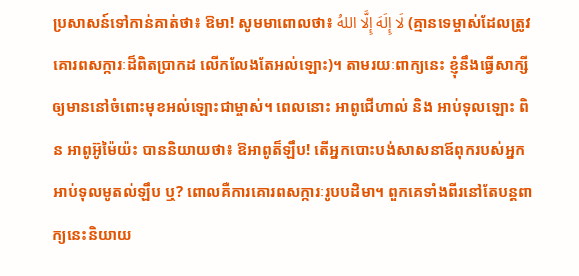ប្រសាសន៍ទៅកាន់គាត់ថា៖ ឱមា! សូមមាពោលថា៖ لَا إِلَهَ إِلَّا اللهُ (គ្មានទេម្ចាស់ដែលត្រូវគោរពសក្ការៈដ៏ពិតប្រាកដ លើកលែងតែអល់ឡោះ)។ តាមរយៈពាក្យនេះ ខ្ញុំនឹងធ្វើសាក្សីឲ្យមាននៅចំពោះមុខអល់ឡោះជាម្ចាស់។ ពេលនោះ អាពូជើហាល់ និង អាប់ទុលឡោះ ពិន អាពូអ៊ូម៉ៃយ៉ះ បាននិយាយថា៖ ឱអាពូត៏ឡឹប! តើអ្នកបោះបង់សាសនាឪពុករបស់អ្នក អាប់ទុលមូតល់ឡឹប ឬ? ពោលគឺការគោរពសក្ការៈរូបបដិមា។ ពួកគេទាំងពីរនៅតែបន្តពាក្យនេះនិយាយ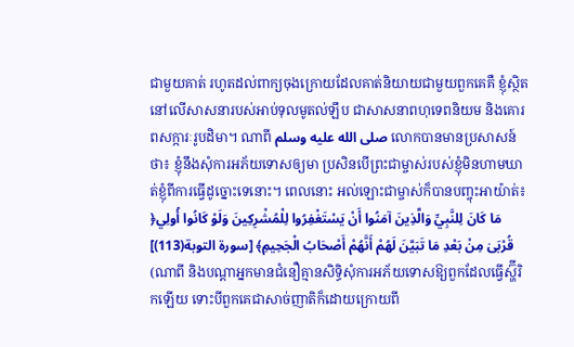ជាមួយគាត់ រហូតដល់ពាក្យចុងក្រោយដែលគាត់និយាយជាមួយពួកគេគឺ ខ្ញុំស្ថិតនៅលើសាសនារបស់អាប់ទុលមូតល់ឡឹប ជាសាសនាពហុទេពនិយម និងគោរពសក្ការៈរូបដិមា។ ណាពី صلى الله عليه وسلم លោកបានមានប្រសាសន៍ថា៖ ខ្ញុំនឹងសុំការអភ័យទោសឲ្យមា ប្រសិនបើព្រះជាម្ចាស់របស់ខ្ញុំមិនហាមឃាត់ខ្ញុំពីការធ្វើដូច្នោះទេនោះ។ ពេលនោះ អល់ឡោះជាម្ចាស់ក៏បានបញ្ចុះអាយ៉ាត់៖ ﴿مَا كَانَ لِلنَّبِيِّ وَالَّذِينَ آمَنُوا أَنْ يَسْتَغْفِرُوا لِلْمُشْرِكِينَ وَلَوْ كَانُوا أُولِي قُرْبَىٰ مِنْ بَعْدِ مَا تَبَيَّنَ لَهُمْ أَنَّهُمْ أَصْحَابُ الْجَحِيمِ﴾ [سورة التوبة(113)] (ណាពី និងបណ្ដាអ្នកមានជំនឿគ្មានសិទ្ធិសុំការអភ័យទោសឱ្យពួកដែលធ្វើស្ហ៊ីរិកឡើយ ទោះបីពួកគេជាសាច់ញាតិក៏ដោយក្រោយពី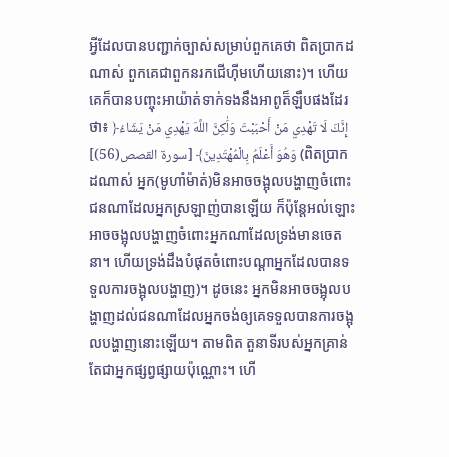អ្វីដែលបានបញ្ជាក់ច្បាស់សម្រាប់ពួកគេថា ពិតប្រាកដណាស់ ពួកគេជាពួកនរកជើហ៊ីមហើយនោះ)។ ហើយគេក៏បានបញ្ចុះអាយ៉ាត់ទាក់ទងនឹងអាពូត៏ឡឹបផងដែរថា៖ ﴿إِنَّكَ لَا تَهْدِي مَنْ أَحْبَبْتَ وَلَٰكِنَّ اللَّهَ يَهْدِي مَنْ يَشَاءُ وَهُوَ أَعْلَمُ بِالْمُهْتَدِينَ﴾ [سورة القصص(56)] (ពិតប្រាកដណាស់ អ្នក(មូហាំម៉ាត់)មិនអាចចង្អុលបង្ហាញចំពោះជនណាដែលអ្នកស្រឡាញ់បានឡើយ ក៏ប៉ុន្ដែអល់ឡោះអាចចង្អុលបង្ហាញចំពោះអ្នកណាដែលទ្រង់មានចេតនា។ ហើយទ្រង់ដឹងបំផុតចំពោះបណ្ដាអ្នកដែលបានទទួលការចង្អុលបង្ហាញ)។ ដូចនេះ អ្នកមិនអាចចង្អុលបង្ហាញដល់ជនណាដែលអ្នកចង់ឲ្យគេទទួលបានការចង្អុលបង្ហាញនោះឡើយ។ តាមពិត តួនាទីរបស់អ្នកគ្រាន់តែជាអ្នកផ្សព្វផ្សាយប៉ុណ្ណោះ។ ហើ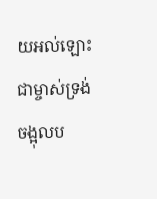យអល់ឡោះជាម្ចាស់ទ្រង់ចង្អុលប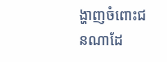ង្ហាញចំពោះជនណាដែ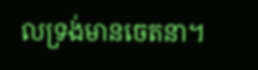លទ្រង់មានចេតនា។